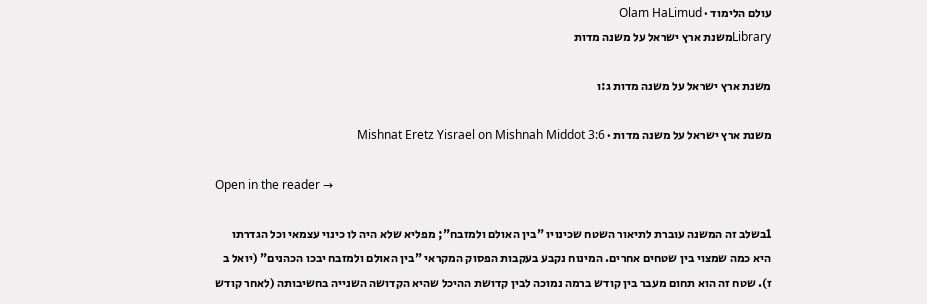עולם הלימוד · Olam HaLimud
Libraryמשנת ארץ ישראל על משנה מדות

משנת ארץ ישראל על משנה מדות ג:ו

משנת ארץ ישראל על משנה מדות · Mishnat Eretz Yisrael on Mishnah Middot 3:6

Open in the reader →

1בשלב זה המשנה עוברת לתיאור השטח שכינויו "בין האולם ולמזבח"; מפליא שלא היה לו כינוי עצמאי וכל הגדרתו היא כמה שמצוי בין שטחים אחרים. המינוח נקבע בעקבות הפסוק המקראי "בין האולם ולמזבח יבכו הכהנים" (יואל ב ז). שטח זה הוא תחום מעבר בין קודש ברמה נמוכה לבין קדושת ההיכל שהיא הקדושה השנייה בחשיבותה (לאחר קודש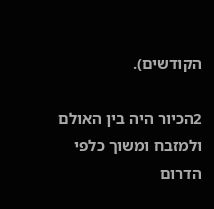הקודשים).

2הכיור היה בין האולם ולמזבח ומשוך כלפי הדרום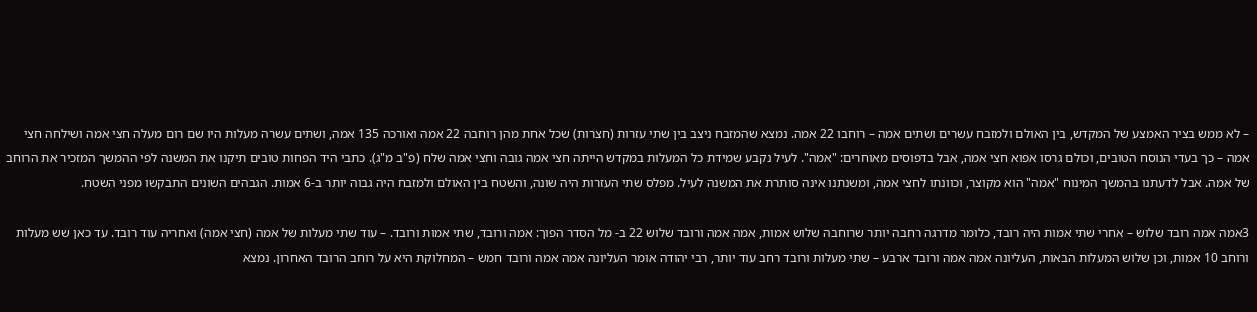– לא ממש בציר האמצע של המקדש, בין האולם ולמזבח עשרים ושתים אמה – רוחבו 22 אמה. נמצא שהמזבח ניצב בין שתי עזרות (חצרות) שכל אחת מהן רוחבה 22 אמה ואורכה 135 אמה, ושתים עשרה מעלות היו שם רום מעלה חצי אמה ושילחה חצי אמה – כך בעדי הנוסח הטובים, וכולם גרסו אפוא חצי אמה, אבל בדפוסים מאוחרים: "אמה". לעיל נקבע שמידת כל המעלות במקדש הייתה חצי אמה גובה וחצי אמה שלח (פ"ב מ"ג). כתבי היד הפחות טובים תיקנו את המשנה לפי ההמשך המזכיר את הרוחב של אמה. אבל לדעתנו בהמשך המינוח "אמה" הוא מקוצר, וכוונתו לחצי אמה, ומשנתנו אינה סותרת את המשנה לעיל. מפלס שתי העזרות היה שונה, והשטח בין האולם ולמזבח היה גבוה יותר ב-6 אמות. הגבהים השונים התבקשו מפני השטח.

3אמה אמה רובד שלוש – אחרי שתי אמות היה רובד, כלומר מדרגה רחבה יותר שרוחבה שלוש אמות, אמה אמה ורובד שלוש 22 ב- מל הסדר הפוך: אמה ורובד, שתי אמות ורובד. – עוד שתי מעלות של אמה (חצי אמה) ואחריה עוד רובד. עד כאן שש מעלות ורוחב 10 אמות, וכן שלוש המעלות הבאות, העליונה אמה אמה ורובד ארבע – שתי מעלות ורובד רחב עוד יותר, רבי יהודה אומר העליונה אמה אמה ורובד חמש – המחלוקת היא על רוחב הרובד האחרון. נמצא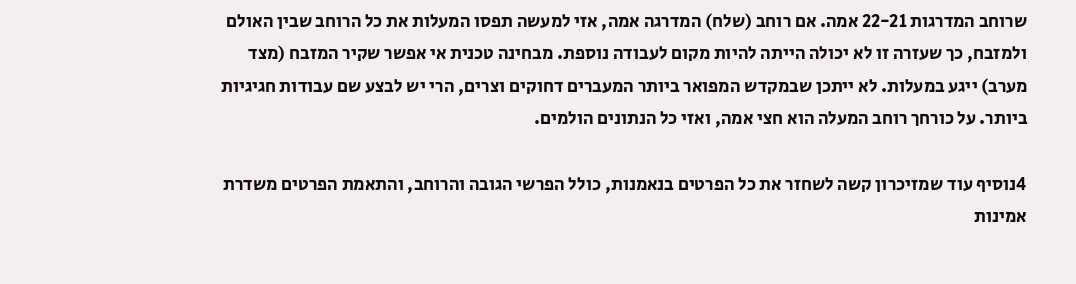שרוחב המדרגות 22-21 אמה. אם רוחב (שלח) המדרגה אמה, אזי למעשה תפסו המעלות את כל הרוחב שבין האולם ולמזבח, כך שעזרה זו לא יכולה הייתה להיות מקום לעבודה נוספת. מבחינה טכנית אי אפשר שקיר המזבח (מצד מערב) ייגע במעלות. לא ייתכן שבמקדש המפואר ביותר המעברים דחוקים וצרים, הרי יש לבצע שם עבודות חגיגיות ביותר. על כורחך רוחב המעלה הוא חצי אמה, ואזי כל הנתונים הולמים.

4נוסיף עוד שמזיכרון קשה לשחזר את כל הפרטים בנאמנות, כולל הפרשי הגובה והרוחב, והתאמת הפרטים משדרת אמינות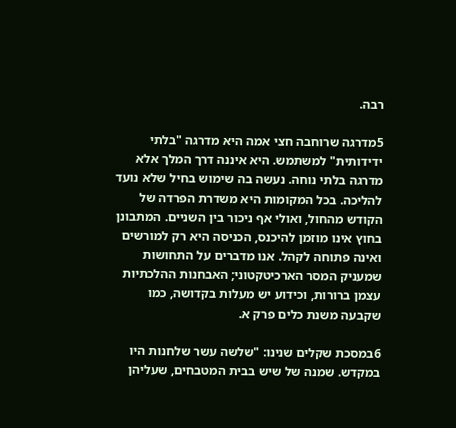רבה.

5מדרגה שרוחבה חצי אמה היא מדרגה "בלתי ידידותית" למשתמש. היא איננה דרך המלך אלא מדרגה בלתי נוחה. נעשה בה שימוש בחיל שלא נועד להליכה. בכל המקומות היא משדרת הפרדה של הקודש מהחול, ואולי אף ניכור בין השניים. המתבונן בחוץ אינו מוזמן להיכנס, הכניסה היא רק למורשים ואינה פתוחה לקהל. אנו מדברים על התחושות שמעניק המסר הארכיטקטוני; האבחנות ההלכתיות עצמן ברורות, וכידוע יש מעלות בקדושה, כמו שקבעה משנת כלים פרק א.

6במסכת שקלים שנינו: "שלשה עשר שלחנות היו במקדש. שמנה של שיש בבית המטבחים, שעליהן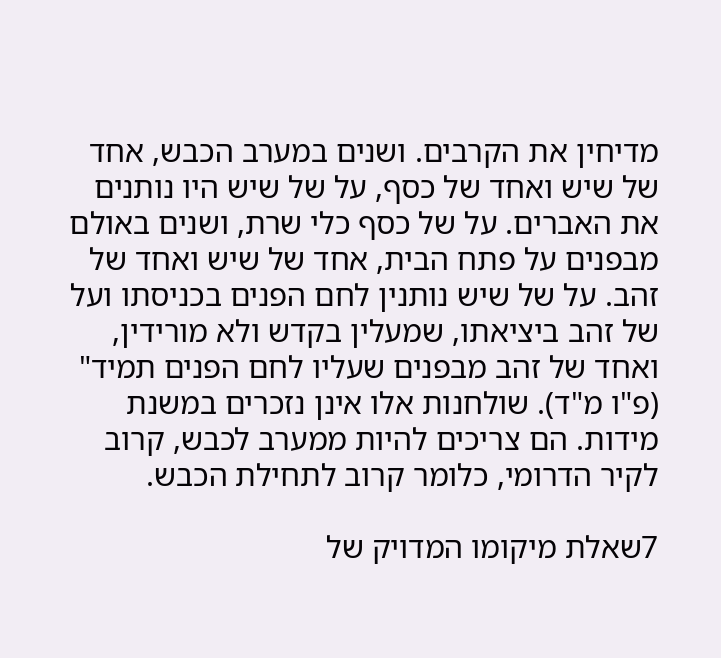מדיחין את הקרבים. ושנים במערב הכבש, אחד של שיש ואחד של כסף, על של שיש היו נותנים את האברים. על של כסף כלי שרת, ושנים באולם מבפנים על פתח הבית, אחד של שיש ואחד של זהב. על של שיש נותנין לחם הפנים בכניסתו ועל של זהב ביציאתו, שמעלין בקדש ולא מורידין, ואחד של זהב מבפנים שעליו לחם הפנים תמיד" (פ"ו מ"ד). שולחנות אלו אינן נזכרים במשנת מידות. הם צריכים להיות ממערב לכבש, קרוב לקיר הדרומי, כלומר קרוב לתחילת הכבש.

7שאלת מיקומו המדויק של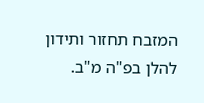המזבח תחזור ותידון להלן בפ"ה מ"ב.